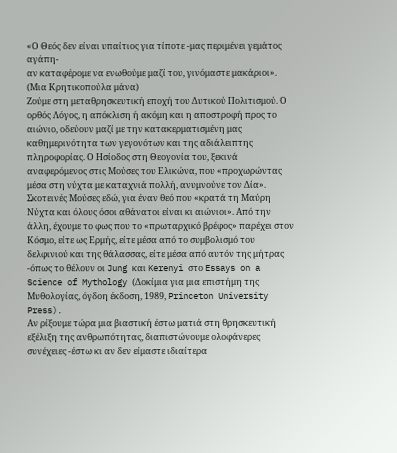«Ο Θεός δεν είναι υπαίτιος για τίποτε -μας περιμένει γεμάτος αγάπη-
αν καταφέρομε να ενωθούμε μαζί του, γινόμαστε μακάριοι».
(Μια Κρητικοπούλα μάνα)
Ζούμε στη μεταθρησκευτική εποχή του Δυτικού Πολιτισμού. Ο ορθός Λόγος, η απόκλιση ή ακόμη και η αποστροφή προς το αιώνιο, οδεύουν μαζί με την κατακερματισμένη μας καθημερινότητα των γεγονότων και της αδιάλειπτης πληροφορίας. Ο Ησίοδος στη Θεογονία του, ξεκινά αναφερόμενος στις Μούσες του Ελικώνα, που «προχωρώντας μέσα στη νύχτα με καταχνιά πολλή, ανυμνούνε τον Δία».
Σκοτεινές Μούσες εδώ, για έναν θεό που «κρατά τη Μαύρη Νύχτα και όλους όσοι αθάνατοι είναι κι αιώνιοι». Από την άλλη, έχουμε το φως που το «πρωταρχικό βρέφος» παρέχει στον Κόσμο, είτε ως Ερμής, είτε μέσα από το συμβολισμό του δελφινιού και της θάλασσας, είτε μέσα από αυτόν της μήτρας -όπως το θέλουν οι Jung και Kerenyi στο Essays on a Science of Mythology (Δοκίμια για μια επιστήμη της Μυθολογίας, όγδοη έκδοση, 1989, Princeton University Press).
Αν ρίξουμε τώρα μια βιαστική έστω ματιά στη θρησκευτική εξέλιξη της ανθρωπότητας, διαπιστώνουμε ολοφάνερες συνέχειες -έστω κι αν δεν είμαστε ιδιαίτερα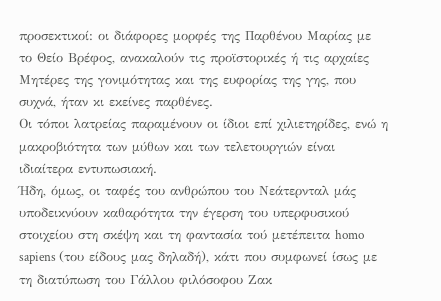προσεκτικοί: οι διάφορες μορφές της Παρθένου Μαρίας με το Θείο Βρέφος, ανακαλούν τις προϊστορικές ή τις αρχαίες Μητέρες της γονιμότητας και της ευφορίας της γης, που συχνά, ήταν κι εκείνες παρθένες.
Οι τόποι λατρείας παραμένουν οι ίδιοι επί χιλιετηρίδες, ενώ η μακροβιότητα των μύθων και των τελετουργιών είναι ιδιαίτερα εντυπωσιακή.
Ήδη, όμως, οι ταφές του ανθρώπου του Νεάτερνταλ μάς υποδεικνύουν καθαρότητα την έγερση του υπερφυσικού στοιχείου στη σκέψη και τη φαντασία τού μετέπειτα homo sapiens (του είδους μας δηλαδή), κάτι που συμφωνεί ίσως με τη διατύπωση του Γάλλου φιλόσοφου Ζακ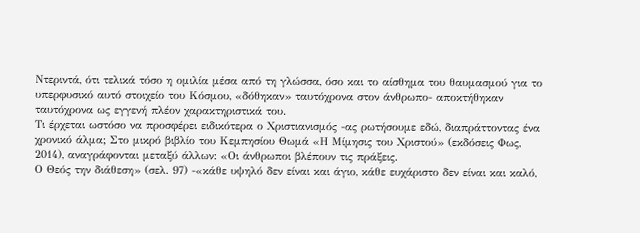Ντεριντά, ότι τελικά τόσο η ομιλία μέσα από τη γλώσσα, όσο και το αίσθημα του θαυμασμού για το υπερφυσικό αυτό στοιχείο του Κόσμου, «δόθηκαν» ταυτόχρονα στον άνθρωπο- αποκτήθηκαν ταυτόχρονα ως εγγενή πλέον χαρακτηριστικά του.
Τι έρχεται ωστόσο να προσφέρει ειδικότερα ο Χριστιανισμός -ας ρωτήσουμε εδώ, διαπράττοντας ένα χρονικό άλμα; Στο μικρό βιβλίο του Κεμπησίου Θωμά «Η Μίμησις του Χριστού» (εκδόσεις Φως, 2014), αναγράφονται μεταξύ άλλων: «Οι άνθρωποι βλέπουν τις πράξεις.
Ο Θεός την διάθεση» (σελ. 97) -«κάθε υψηλό δεν είναι και άγιο, κάθε ευχάριστο δεν είναι και καλό,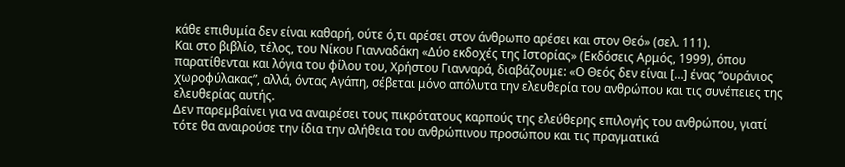κάθε επιθυμία δεν είναι καθαρή, ούτε ό,τι αρέσει στον άνθρωπο αρέσει και στον Θεό» (σελ. 111).
Και στο βιβλίο, τέλος, του Νίκου Γιανναδάκη «Δύο εκδοχές της Ιστορίας» (Εκδόσεις Αρμός, 1999), όπου παρατίθενται και λόγια του φίλου του, Χρήστου Γιανναρά, διαβάζουμε: «Ο Θεός δεν είναι […] ένας “ουράνιος χωροφύλακας”, αλλά, όντας Αγάπη, σέβεται μόνο απόλυτα την ελευθερία του ανθρώπου και τις συνέπειες της ελευθερίας αυτής.
Δεν παρεμβαίνει για να αναιρέσει τους πικρότατους καρπούς της ελεύθερης επιλογής του ανθρώπου, γιατί τότε θα αναιρούσε την ίδια την αλήθεια του ανθρώπινου προσώπου και τις πραγματικά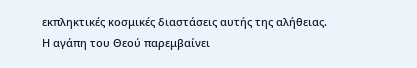εκπληκτικές κοσμικές διαστάσεις αυτής της αλήθειας.
Η αγάπη του Θεού παρεμβαίνει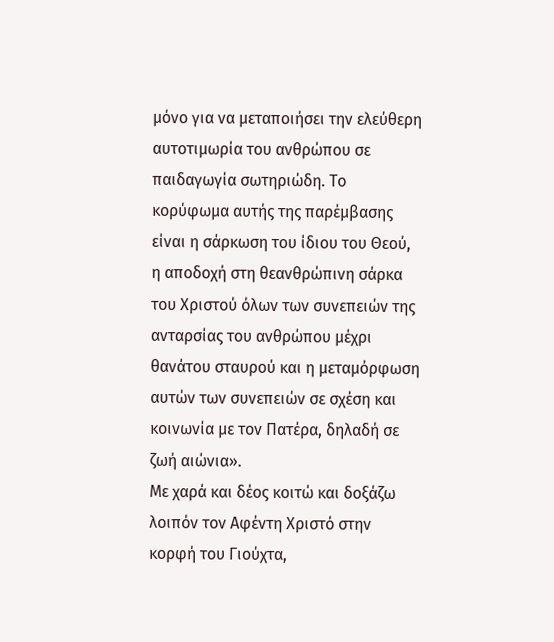μόνο για να μεταποιήσει την ελεύθερη αυτοτιμωρία του ανθρώπου σε παιδαγωγία σωτηριώδη. Το κορύφωμα αυτής της παρέμβασης είναι η σάρκωση του ίδιου του Θεού, η αποδοχή στη θεανθρώπινη σάρκα του Χριστού όλων των συνεπειών της ανταρσίας του ανθρώπου μέχρι θανάτου σταυρού και η μεταμόρφωση αυτών των συνεπειών σε σχέση και κοινωνία με τον Πατέρα, δηλαδή σε ζωή αιώνια».
Με χαρά και δέος κοιτώ και δοξάζω λοιπόν τον Αφέντη Χριστό στην κορφή του Γιούχτα,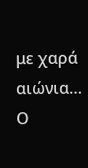με χαρά αιώνια…
Ο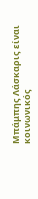Μπάμπης Λάσκαρις είναι κοινωνικός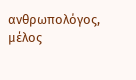ανθρωπολόγος, μέλος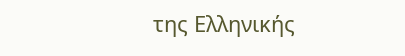της Ελληνικής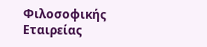Φιλοσοφικής Εταιρείας